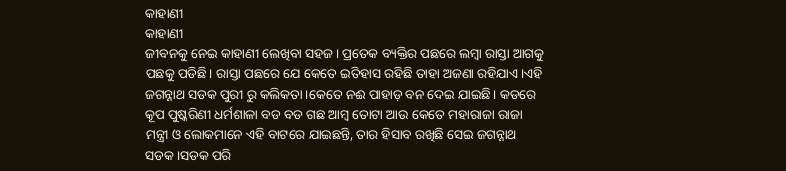କାହାଣୀ
କାହାଣୀ
ଜୀବନକୁ ନେଇ କାହାଣୀ ଲେଖିବା ସହଜ। ପ୍ରତେକ ବ୍ୟକ୍ତିର ପଛରେ ଲମ୍ବା ରାସ୍ତା ଆଗକୁ ପଛକୁ ପଡିଛି। ରାସ୍ତା ପଛରେ ଯେ କେତେ ଇତିହାସ ରହିଛି ତାହା ଅଜଣା ରହିଯାଏ।ଏହି ଜଗନ୍ନାଥ ସଡକ ପୁରୀ ରୁ କଲିକତା।କେତେ ନଈ ପାହାଡ଼ ବନ ଦେଇ ଯାଇଛି। କଡରେ କୂପ ପୁଷ୍କରିଣୀ ଧର୍ମଶାଳା ବଡ ବଡ ଗଛ ଆମ୍ବ ତୋଟା ଆଉ କେତେ ମହାରାଜା ରାଜା ମନ୍ତ୍ରୀ ଓ ଲୋକମାନେ ଏହି ବାଟରେ ଯାଇଛନ୍ତି, ତାର ହିସାବ ରଖିଛି ସେଇ ଜଗନ୍ନାଥ ସଡକ।ସଡକ ପରି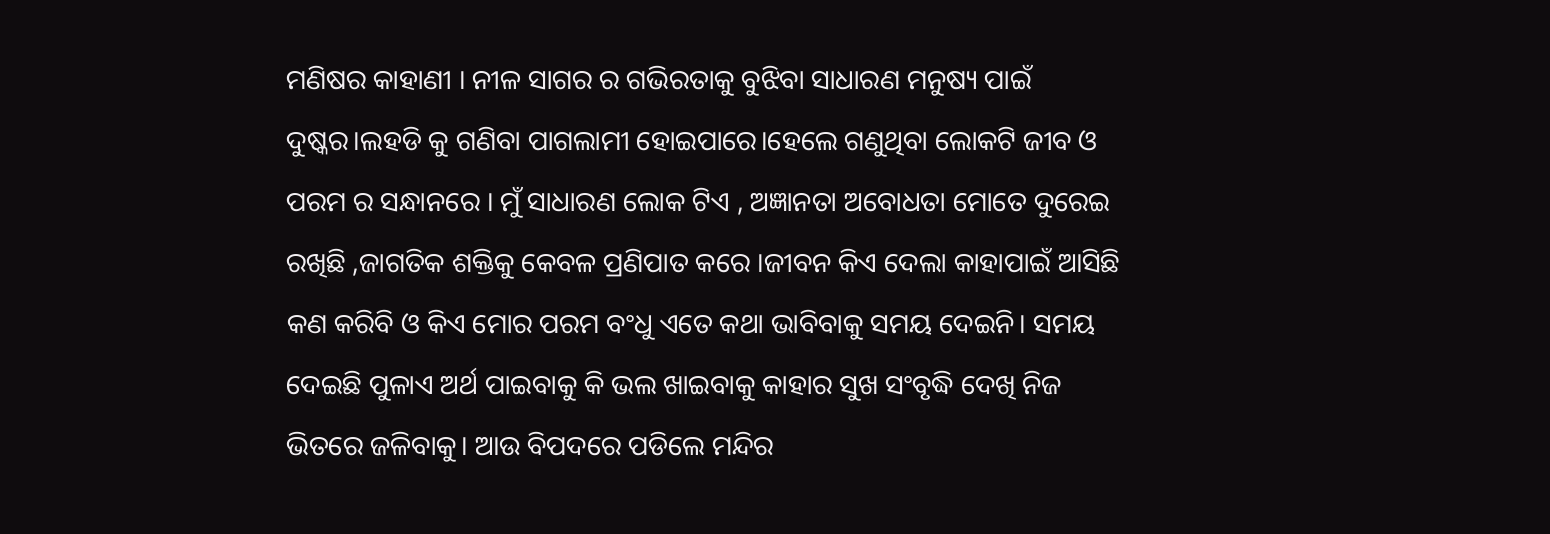ମଣିଷର କାହାଣୀ । ନୀଳ ସାଗର ର ଗଭିରତାକୁ ବୁଝିବା ସାଧାରଣ ମନୁଷ୍ୟ ପାଇଁ ଦୁଷ୍କର।ଲହଡି କୁ ଗଣିବା ପାଗଲାମୀ ହୋଇପାରେ।ହେଲେ ଗଣୁଥିବା ଲୋକଟି ଜୀବ ଓ ପରମ ର ସନ୍ଧାନରେ । ମୁଁ ସାଧାରଣ ଲୋକ ଟିଏ , ଅଜ୍ଞାନତା ଅବୋଧତା ମୋତେ ଦୁରେଇ ରଖିଛି ,ଜାଗତିକ ଶକ୍ତିକୁ କେବଳ ପ୍ରଣିପାତ କରେ ।ଜୀବନ କିଏ ଦେଲା କାହାପାଇଁ ଆସିଛି କଣ କରିବି ଓ କିଏ ମୋର ପରମ ବଂଧୁ ଏତେ କଥା ଭାବିବାକୁ ସମୟ ଦେଇନି। ସମୟ ଦେଇଛି ପୁଳାଏ ଅର୍ଥ ପାଇବାକୁ କି ଭଲ ଖାଇବାକୁ କାହାର ସୁଖ ସଂବୃଦ୍ଧି ଦେଖି ନିଜ ଭିତରେ ଜଳିବାକୁ। ଆଉ ବିପଦରେ ପଡିଲେ ମନ୍ଦିର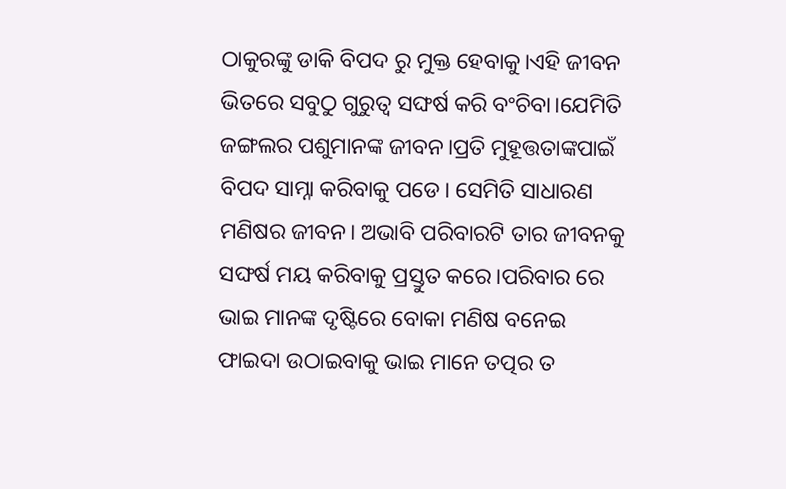ଠାକୁରଙ୍କୁ ଡାକି ବିପଦ ରୁ ମୁକ୍ତ ହେବାକୁ।ଏହି ଜୀବନ ଭିତରେ ସବୁଠୁ ଗୁରୁତ୍ୱ ସଙ୍ଘର୍ଷ କରି ବଂଚିବା।ଯେମିତି ଜଙ୍ଗଲର ପଶୁମାନଙ୍କ ଜୀବନ।ପ୍ରତି ମୁହୂତ୍ତତାଙ୍କପାଇଁ ବିପଦ ସାମ୍ନା କରିବାକୁ ପଡେ। ସେମିତି ସାଧାରଣ ମଣିଷର ଜୀବନ। ଅଭାବି ପରିବାରଟି ତାର ଜୀବନକୁ ସଙ୍ଘର୍ଷ ମୟ କରିବାକୁ ପ୍ରସ୍ତୁତ କରେ।ପରିବାର ରେ ଭାଇ ମାନଙ୍କ ଦୃଷ୍ଟିରେ ବୋକା ମଣିଷ ବନେଇ ଫାଇଦା ଉଠାଇବାକୁ ଭାଇ ମାନେ ତତ୍ପର ତ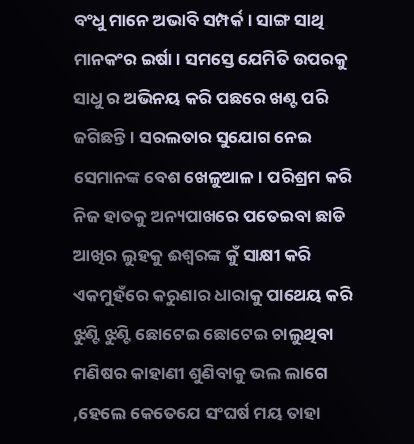ବଂଧୁ ମାନେ ଅଭାବି ସମ୍ପର୍କ। ସାଙ୍ଗ ସାଥି ମାନକଂର ଇର୍ଷା। ସମସ୍ତେ ଯେମିତି ଉପରକୁ ସାଧୁ ର ଅଭିନୟ କରି ପଛରେ ଖଣ୍ଟ ପରି ଜଗିଛନ୍ତି। ସରଲତାର ସୁଯୋଗ ନେଇ ସେମାନଙ୍କ ବେଶ ଖେଳୁଆଳ। ପରିଶ୍ରମ କରି ନିଜ ହାତକୁ ଅନ୍ୟପାଖରେ ପତେଇବା ଛାଡି ଆଖିର ଲୁହକୁ ଈଶ୍ୱରଙ୍କ କୁଁ ସାକ୍ଷୀ କରି ଏକମୁହଁରେ କରୁଣାର ଧାରାକୁ ପାଥେୟ କରି ଝୁଣ୍ଟି ଝୁଣ୍ଟି ଛୋଟେଇ ଛୋଟେଇ ଚାଲୁଥିବା ମଣିଷର କାହାଣୀ ଶୁଣିବାକୁ ଭଲ ଲାଗେ ,ହେଲେ କେତେଯେ ସଂଘର୍ଷ ମୟ ତାହା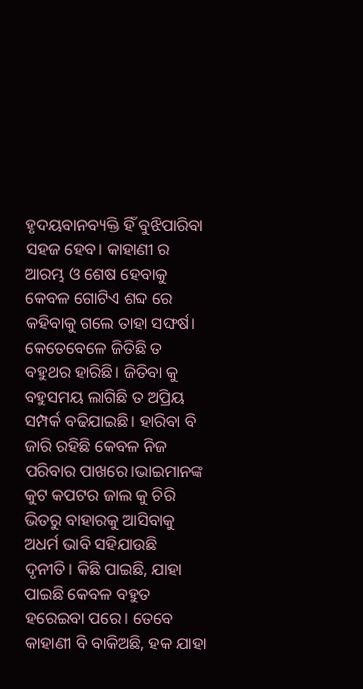ହୃଦୟବାନବ୍ୟକ୍ତି ହିଁ ବୁଝିପାରିବା ସହଜ ହେବ। କାହାଣୀ ର ଆରମ୍ଭ ଓ ଶେଷ ହେବାକୁ କେବଳ ଗୋଟିଏ ଶବ୍ଦ ରେ କହିବାକୁ ଗଲେ ତାହା ସଙ୍ଘର୍ଷ। କେତେବେଳେ ଜିତିଛି ତ ବହୁଥର ହାରିଛି। ଜିତିବା କୁ ବହୁସମୟ ଲାଗିଛି ତ ଅପ୍ରିୟ ସମ୍ପର୍କ ବଢିଯାଇଛି। ହାରିବା ବି ଜାରି ରହିଛି କେବଳ ନିଜ ପରିବାର ପାଖରେ।ଭାଇମାନଙ୍କ କୁଟ କପଟର ଜାଲ କୁ ଚିରି ଭିତରୁ ବାହାରକୁ ଆସିବାକୁ ଅଧର୍ମ ଭାବି ସହିଯାଉଛି ଦୃନୀତି। କିଛି ପାଇଛି, ଯାହା ପାଇଛି କେବଳ ବହୁତ ହରେଇବା ପରେ। ତେବେ କାହାଣୀ ବି ବାକିଅଛି, ହକ ଯାହା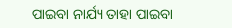ପାଇବା ନାର୍ଯ୍ୟ ତାହା ପାଇବା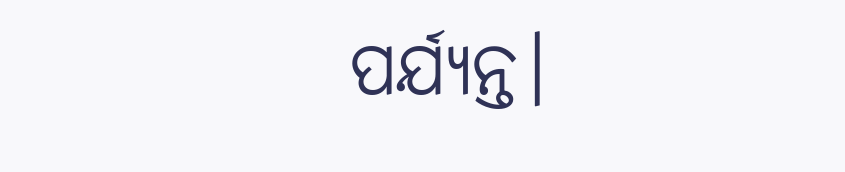ପର୍ଯ୍ୟନ୍ତ।